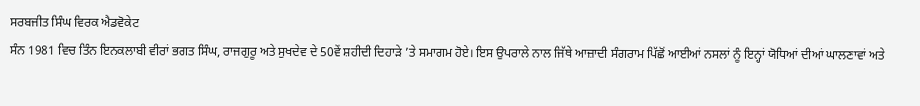ਸਰਬਜੀਤ ਸਿੰਘ ਵਿਰਕ ਐਡਵੋਕੇਟ
ਸੰਨ 1981 ਵਿਚ ਤਿੰਨ ਇਨਕਲਾਬੀ ਵੀਰਾਂ ਭਗਤ ਸਿੰਘ, ਰਾਜਗੁਰੂ ਅਤੇ ਸੁਖਦੇਵ ਦੇ 50ਵੇਂ ਸ਼ਹੀਦੀ ਦਿਹਾੜੇ ’ਤੇ ਸਮਾਗਮ ਹੋਏ। ਇਸ ਉਪਰਾਲੇ ਨਾਲ ਜਿੱਥੇ ਆਜ਼ਾਦੀ ਸੰਗਰਾਮ ਪਿੱਛੋਂ ਆਈਆਂ ਨਸਲਾਂ ਨੂੰ ਇਨ੍ਹਾਂ ਯੋਧਿਆਂ ਦੀਆਂ ਘਾਲਣਾਵਾਂ ਅਤੇ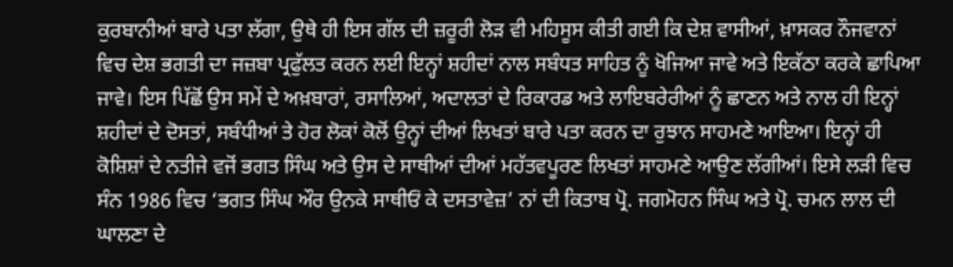ਕੁਰਬਾਨੀਆਂ ਬਾਰੇ ਪਤਾ ਲੱਗਾ, ਉਥੇ ਹੀ ਇਸ ਗੱਲ ਦੀ ਜ਼ਰੂਰੀ ਲੋੜ ਵੀ ਮਹਿਸੂਸ ਕੀਤੀ ਗਈ ਕਿ ਦੇਸ਼ ਵਾਸੀਆਂ, ਖ਼ਾਸਕਰ ਨੌਜਵਾਨਾਂ ਵਿਚ ਦੇਸ਼ ਭਗਤੀ ਦਾ ਜਜ਼ਬਾ ਪ੍ਰਫੁੱਲਤ ਕਰਨ ਲਈ ਇਨ੍ਹਾਂ ਸ਼ਹੀਦਾਂ ਨਾਲ ਸਬੰਧਤ ਸਾਹਿਤ ਨੂੰ ਖੋਜਿਆ ਜਾਵੇ ਅਤੇ ਇਕੱਠਾ ਕਰਕੇ ਛਾਪਿਆ ਜਾਵੇ। ਇਸ ਪਿੱਛੋਂ ਉਸ ਸਮੇਂ ਦੇ ਅਖ਼ਬਾਰਾਂ, ਰਸਾਲਿਆਂ, ਅਦਾਲਤਾਂ ਦੇ ਰਿਕਾਰਡ ਅਤੇ ਲਾਇਬਰੇਰੀਆਂ ਨੂੰ ਛਾਣਨ ਅਤੇ ਨਾਲ ਹੀ ਇਨ੍ਹਾਂ ਸ਼ਹੀਦਾਂ ਦੇ ਦੋਸਤਾਂ, ਸਬੰਧੀਆਂ ਤੇ ਹੋਰ ਲੋਕਾਂ ਕੋਲੋਂ ਉਨ੍ਹਾਂ ਦੀਆਂ ਲਿਖਤਾਂ ਬਾਰੇ ਪਤਾ ਕਰਨ ਦਾ ਰੁਝਾਨ ਸਾਹਮਣੇ ਆਇਆ। ਇਨ੍ਹਾਂ ਹੀ ਕੋਸ਼ਿਸ਼ਾਂ ਦੇ ਨਤੀਜੇ ਵਜੋਂ ਭਗਤ ਸਿੰਘ ਅਤੇ ਉਸ ਦੇ ਸਾਥੀਆਂ ਦੀਆਂ ਮਹੱਤਵਪੂਰਣ ਲਿਖਤਾਂ ਸਾਹਮਣੇ ਆਉਣ ਲੱਗੀਆਂ। ਇਸੇ ਲੜੀ ਵਿਚ ਸੰਨ 1986 ਵਿਚ ‘ਭਗਤ ਸਿੰਘ ਔਰ ਉਨਕੇ ਸਾਥੀਓਂ ਕੇ ਦਸਤਾਵੇਜ਼’ ਨਾਂ ਦੀ ਕਿਤਾਬ ਪ੍ਰੋ. ਜਗਮੋਹਨ ਸਿੰਘ ਅਤੇ ਪ੍ਰੋ. ਚਮਨ ਲਾਲ ਦੀ ਘਾਲਣਾ ਦੇ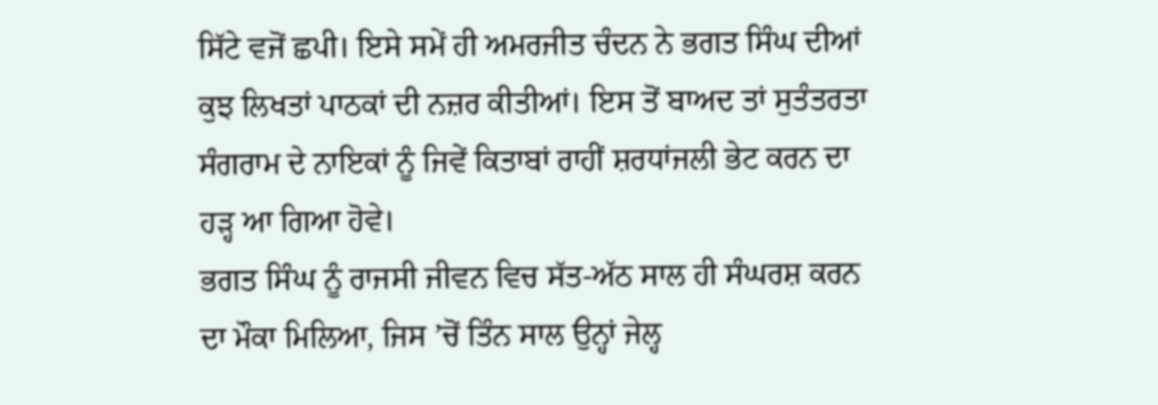ਸਿੱਟੇ ਵਜੋਂ ਛਪੀ। ਇਸੇ ਸਮੇਂ ਹੀ ਅਮਰਜੀਤ ਚੰਦਨ ਨੇ ਭਗਤ ਸਿੰਘ ਦੀਆਂ ਕੁਝ ਲਿਖਤਾਂ ਪਾਠਕਾਂ ਦੀ ਨਜ਼ਰ ਕੀਤੀਆਂ। ਇਸ ਤੋਂ ਬਾਅਦ ਤਾਂ ਸੁਤੰਤਰਤਾ ਸੰਗਰਾਮ ਦੇ ਨਾਇਕਾਂ ਨੂੰ ਜਿਵੇਂ ਕਿਤਾਬਾਂ ਰਾਹੀਂ ਸ਼ਰਧਾਂਜਲੀ ਭੇਟ ਕਰਨ ਦਾ ਹੜ੍ਹ ਆ ਗਿਆ ਹੋਵੇ।
ਭਗਤ ਸਿੰਘ ਨੂੰ ਰਾਜਸੀ ਜੀਵਨ ਵਿਚ ਸੱਤ-ਅੱਠ ਸਾਲ ਹੀ ਸੰਘਰਸ਼ ਕਰਨ ਦਾ ਮੌਕਾ ਮਿਲਿਆ, ਜਿਸ ’ਚੋਂ ਤਿੰਨ ਸਾਲ ਉਨ੍ਹਾਂ ਜੇਲ੍ਹ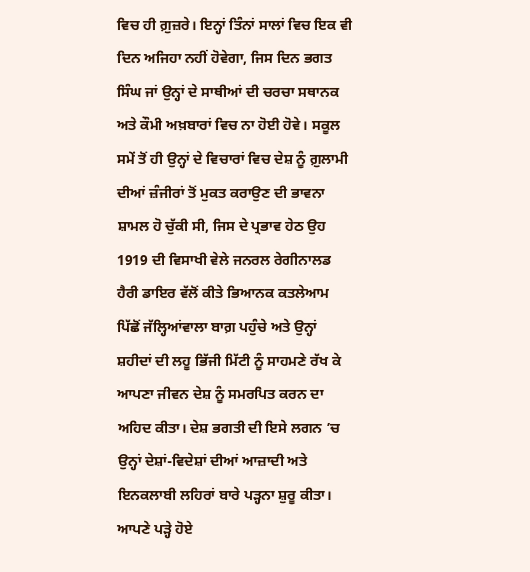ਵਿਚ ਹੀ ਗ਼ੁਜ਼ਰੇ। ਇਨ੍ਹਾਂ ਤਿੰਨਾਂ ਸਾਲਾਂ ਵਿਚ ਇਕ ਵੀ ਦਿਨ ਅਜਿਹਾ ਨਹੀਂ ਹੋਵੇਗਾ, ਜਿਸ ਦਿਨ ਭਗਤ ਸਿੰਘ ਜਾਂ ਉਨ੍ਹਾਂ ਦੇ ਸਾਥੀਆਂ ਦੀ ਚਰਚਾ ਸਥਾਨਕ ਅਤੇ ਕੌਮੀ ਅਖ਼ਬਾਰਾਂ ਵਿਚ ਨਾ ਹੋਈ ਹੋਵੇ। ਸਕੂਲ ਸਮੇਂ ਤੋਂ ਹੀ ਉਨ੍ਹਾਂ ਦੇ ਵਿਚਾਰਾਂ ਵਿਚ ਦੇਸ਼ ਨੂੰ ਗ਼ੁਲਾਮੀ ਦੀਆਂ ਜ਼ੰਜੀਰਾਂ ਤੋਂ ਮੁਕਤ ਕਰਾਉਣ ਦੀ ਭਾਵਨਾ ਸ਼ਾਮਲ ਹੋ ਚੁੱਕੀ ਸੀ, ਜਿਸ ਦੇ ਪ੍ਰਭਾਵ ਹੇਠ ਉਹ 1919 ਦੀ ਵਿਸਾਖੀ ਵੇਲੇ ਜਨਰਲ ਰੇਗੀਨਾਲਡ ਹੈਰੀ ਡਾਇਰ ਵੱਲੋਂ ਕੀਤੇ ਭਿਆਨਕ ਕਤਲੇਆਮ ਪਿੱਛੋਂ ਜੱਲ੍ਹਿਆਂਵਾਲਾ ਬਾਗ਼ ਪਹੁੰਚੇ ਅਤੇ ਉਨ੍ਹਾਂ ਸ਼ਹੀਦਾਂ ਦੀ ਲਹੂ ਭਿੱਜੀ ਮਿੱਟੀ ਨੂੰ ਸਾਹਮਣੇ ਰੱਖ ਕੇ ਆਪਣਾ ਜੀਵਨ ਦੇਸ਼ ਨੂੰ ਸਮਰਪਿਤ ਕਰਨ ਦਾ ਅਹਿਦ ਕੀਤਾ। ਦੇਸ਼ ਭਗਤੀ ਦੀ ਇਸੇ ਲਗਨ ’ਚ ਉਨ੍ਹਾਂ ਦੇਸ਼ਾਂ-ਵਿਦੇਸ਼ਾਂ ਦੀਆਂ ਆਜ਼ਾਦੀ ਅਤੇ ਇਨਕਲਾਬੀ ਲਹਿਰਾਂ ਬਾਰੇ ਪੜ੍ਹਨਾ ਸ਼ੁਰੂ ਕੀਤਾ। ਆਪਣੇ ਪੜ੍ਹੇ ਹੋਏ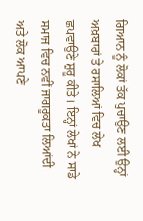ਗਿਆਨ ਨੂੰ ਲੋਕਾਂ ਤੱਕ ਪੁਚਾਉਣ ਲਈ ਉਨ੍ਹਾਂ ਅਖ਼ਬਾਰਾਂ ਤੇ ਰਸਾਲਿਆਂ ਵਿਚ ਲੇਖ ਛਪਵਾਉਣੇ ਸ਼ੁਰੂ ਕੀਤੇ। ਇਨ੍ਹਾਂ ਲੇਖਾਂ ਨੇ ਸਾਡੇ ਸਮਾਜ ਵਿਚ ਨਵੀਂ ਜਾਗਰੂਕਤਾ ਲਿਆਂਦੀ ਅਤੇ ਲੋਕ ਆਪਣੇ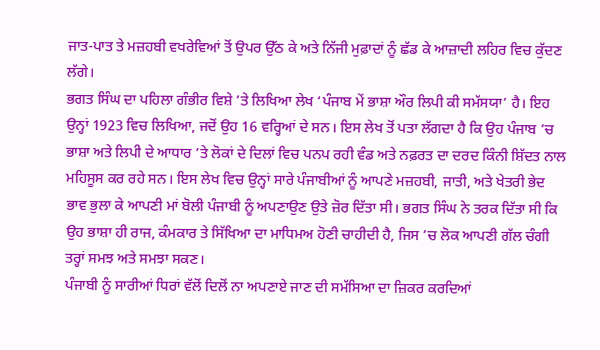ਜਾਤ-ਪਾਤ ਤੇ ਮਜ਼ਹਬੀ ਵਖਰੇਵਿਆਂ ਤੋਂ ਉਪਰ ਉੱਠ ਕੇ ਅਤੇ ਨਿੱਜੀ ਮੁਫ਼ਾਦਾਂ ਨੂੰ ਛੱਡ ਕੇ ਆਜ਼ਾਦੀ ਲਹਿਰ ਵਿਚ ਕੁੱਦਣ ਲੱਗੇ।
ਭਗਤ ਸਿੰਘ ਦਾ ਪਹਿਲਾ ਗੰਭੀਰ ਵਿਸ਼ੇ ’ਤੇ ਲਿਖਿਆ ਲੇਖ ‘ਪੰਜਾਬ ਮੇਂ ਭਾਸ਼ਾ ਔਰ ਲਿਪੀ ਕੀ ਸਮੱਸਯਾ’ ਹੈ। ਇਹ ਉਨ੍ਹਾਂ 1923 ਵਿਚ ਲਿਖਿਆ, ਜਦੋਂ ਉਹ 16 ਵਰ੍ਹਿਆਂ ਦੇ ਸਨ। ਇਸ ਲੇਖ ਤੋਂ ਪਤਾ ਲੱਗਦਾ ਹੈ ਕਿ ਉਹ ਪੰਜਾਬ ’ਚ ਭਾਸ਼ਾ ਅਤੇ ਲਿਪੀ ਦੇ ਆਧਾਰ ’ਤੇ ਲੋਕਾਂ ਦੇ ਦਿਲਾਂ ਵਿਚ ਪਨਪ ਰਹੀ ਵੰਡ ਅਤੇ ਨਫ਼ਰਤ ਦਾ ਦਰਦ ਕਿੰਨੀ ਸ਼ਿੱਦਤ ਨਾਲ ਮਹਿਸੂਸ ਕਰ ਰਹੇ ਸਨ। ਇਸ ਲੇਖ ਵਿਚ ਉਨ੍ਹਾਂ ਸਾਰੇ ਪੰਜਾਬੀਆਂ ਨੂੰ ਆਪਣੇ ਮਜ਼ਹਬੀ, ਜਾਤੀ, ਅਤੇ ਖੇਤਰੀ ਭੇਦ ਭਾਵ ਭੁਲਾ ਕੇ ਆਪਣੀ ਮਾਂ ਬੋਲੀ ਪੰਜਾਬੀ ਨੂੰ ਅਪਣਾਉਣ ਉਤੇ ਜ਼ੋਰ ਦਿੱਤਾ ਸੀ। ਭਗਤ ਸਿੰਘ ਨੇ ਤਰਕ ਦਿੱਤਾ ਸੀ ਕਿ ਉਹ ਭਾਸ਼ਾ ਹੀ ਰਾਜ, ਕੰਮਕਾਰ ਤੇ ਸਿੱਖਿਆ ਦਾ ਮਾਧਿਮਅ ਹੋਣੀ ਚਾਹੀਦੀ ਹੈ, ਜਿਸ ’ਚ ਲੋਕ ਆਪਣੀ ਗੱਲ ਚੰਗੀ ਤਰ੍ਹਾਂ ਸਮਝ ਅਤੇ ਸਮਝਾ ਸਕਣ।
ਪੰਜਾਬੀ ਨੂੰ ਸਾਰੀਆਂ ਧਿਰਾਂ ਵੱਲੋਂ ਦਿਲੋਂ ਨਾ ਅਪਣਾਏ ਜਾਣ ਦੀ ਸਮੱਸਿਆ ਦਾ ਜ਼ਿਕਰ ਕਰਦਿਆਂ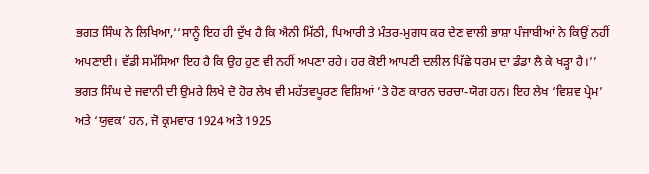ਭਗਤ ਸਿੰਘ ਨੇ ਲਿਖਿਆ,‘‘ਸਾਨੂੰ ਇਹ ਹੀ ਦੁੱਖ ਹੈ ਕਿ ਐਨੀ ਮਿੱਠੀ, ਪਿਆਰੀ ਤੇ ਮੰਤਰ-ਮੁਗਧ ਕਰ ਦੇਣ ਵਾਲੀ ਭਾਸ਼ਾ ਪੰਜਾਬੀਆਂ ਨੇ ਕਿਉਂ ਨਹੀਂ ਅਪਣਾਈ। ਵੱਡੀ ਸਮੱਸਿਆ ਇਹ ਹੈ ਕਿ ਉਹ ਹੁਣ ਵੀ ਨਹੀਂ ਅਪਣਾ ਰਹੇ। ਹਰ ਕੋਈ ਆਪਣੀ ਦਲੀਲ ਪਿੱਛੇ ਧਰਮ ਦਾ ਡੰਡਾ ਲੈ ਕੇ ਖੜ੍ਹਾ ਹੈ।’’
ਭਗਤ ਸਿੰਘ ਦੇ ਜਵਾਨੀ ਦੀ ਉਮਰੇ ਲਿਖੇ ਦੋ ਹੋਰ ਲੇਖ ਵੀ ਮਹੱਤਵਪੂਰਣ ਵਿਸ਼ਿਆਂ ’ਤੇ ਹੋਣ ਕਾਰਨ ਚਰਚਾ-ਯੋਗ ਹਨ। ਇਹ ਲੇਖ ‘ਵਿਸ਼ਵ ਪ੍ਰੇਮ’ ਅਤੇ ‘ਯੁਵਕ’ ਹਨ, ਜੋ ਕ੍ਰਮਵਾਰ 1924 ਅਤੇ 1925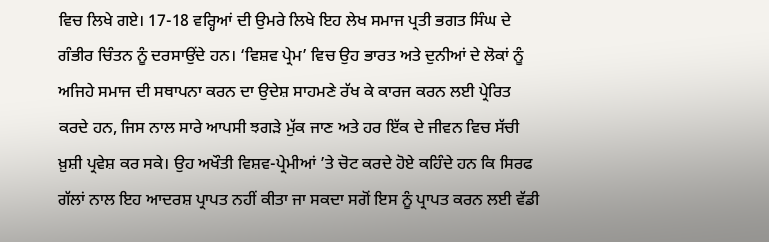ਵਿਚ ਲਿਖੇ ਗਏ। 17-18 ਵਰ੍ਹਿਆਂ ਦੀ ਉਮਰੇ ਲਿਖੇ ਇਹ ਲੇਖ ਸਮਾਜ ਪ੍ਰਤੀ ਭਗਤ ਸਿੰਘ ਦੇ ਗੰਭੀਰ ਚਿੰਤਨ ਨੂੰ ਦਰਸਾਉਂਦੇ ਹਨ। ‘ਵਿਸ਼ਵ ਪ੍ਰੇਮ’ ਵਿਚ ਉਹ ਭਾਰਤ ਅਤੇ ਦੁਨੀਆਂ ਦੇ ਲੋਕਾਂ ਨੂੰ ਅਜਿਹੇ ਸਮਾਜ ਦੀ ਸਥਾਪਨਾ ਕਰਨ ਦਾ ਉਦੇਸ਼ ਸਾਹਮਣੇ ਰੱਖ ਕੇ ਕਾਰਜ ਕਰਨ ਲਈ ਪ੍ਰੇਰਿਤ ਕਰਦੇ ਹਨ, ਜਿਸ ਨਾਲ ਸਾਰੇ ਆਪਸੀ ਝਗੜੇ ਮੁੱਕ ਜਾਣ ਅਤੇ ਹਰ ਇੱਕ ਦੇ ਜੀਵਨ ਵਿਚ ਸੱਚੀ ਖ਼ੁਸ਼ੀ ਪ੍ਰਵੇਸ਼ ਕਰ ਸਕੇ। ਉਹ ਅਖੌਤੀ ਵਿਸ਼ਵ-ਪ੍ਰੇਮੀਆਂ ’ਤੇ ਚੋਟ ਕਰਦੇ ਹੋਏ ਕਹਿੰਦੇ ਹਨ ਕਿ ਸਿਰਫ ਗੱਲਾਂ ਨਾਲ ਇਹ ਆਦਰਸ਼ ਪ੍ਰਾਪਤ ਨਹੀਂ ਕੀਤਾ ਜਾ ਸਕਦਾ ਸਗੋਂ ਇਸ ਨੂੰ ਪ੍ਰਾਪਤ ਕਰਨ ਲਈ ਵੱਡੀ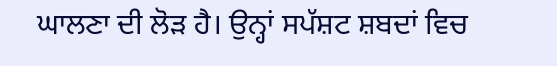ਘਾਲਣਾ ਦੀ ਲੋੜ ਹੈ। ਉਨ੍ਹਾਂ ਸਪੱਸ਼ਟ ਸ਼ਬਦਾਂ ਵਿਚ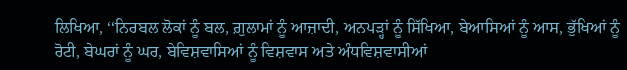ਲਿਖਿਆ, ‘‘ਨਿਰਬਲ ਲੋਕਾਂ ਨੂੰ ਬਲ, ਗ਼ੁਲਾਮਾਂ ਨੂੰ ਆਜ਼ਾਦੀ, ਅਨਪੜ੍ਹਾਂ ਨੂੰ ਸਿੱਖਿਆ, ਬੇਆਸਿਆਂ ਨੂੰ ਆਸ, ਭੁੱਖਿਆਂ ਨੂੰ ਰੋਟੀ, ਬੇਘਰਾਂ ਨੂੰ ਘਰ, ਬੇਵਿਸ਼ਵਾਸਿਆਂ ਨੂੰ ਵਿਸ਼ਵਾਸ ਅਤੇ ਅੰਧਵਿਸ਼ਵਾਸੀਆਂ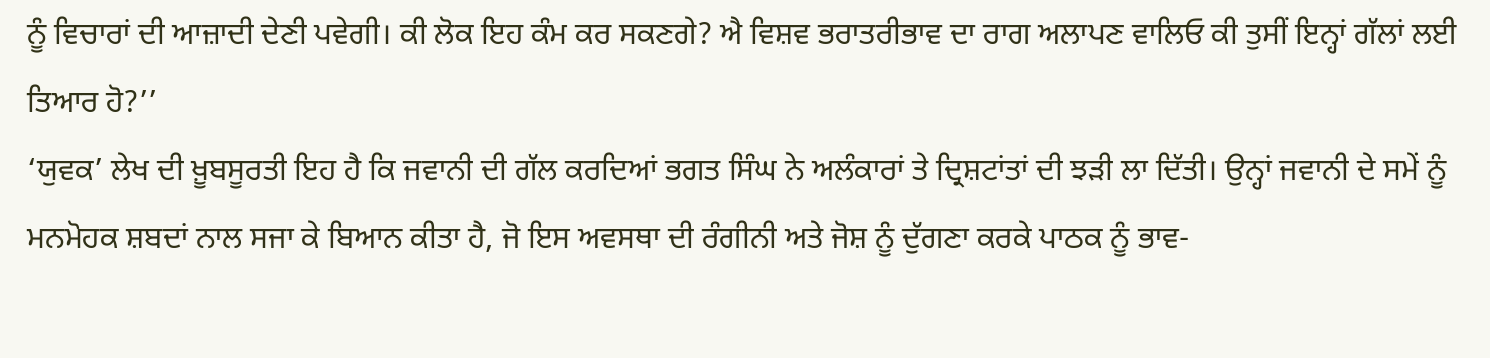ਨੂੰ ਵਿਚਾਰਾਂ ਦੀ ਆਜ਼ਾਦੀ ਦੇਣੀ ਪਵੇਗੀ। ਕੀ ਲੋਕ ਇਹ ਕੰਮ ਕਰ ਸਕਣਗੇ? ਐ ਵਿਸ਼ਵ ਭਰਾਤਰੀਭਾਵ ਦਾ ਰਾਗ ਅਲਾਪਣ ਵਾਲਿਓ ਕੀ ਤੁਸੀਂ ਇਨ੍ਹਾਂ ਗੱਲਾਂ ਲਈ ਤਿਆਰ ਹੋ?’’
‘ਯੁਵਕ’ ਲੇਖ ਦੀ ਖ਼ੂਬਸੂਰਤੀ ਇਹ ਹੈ ਕਿ ਜਵਾਨੀ ਦੀ ਗੱਲ ਕਰਦਿਆਂ ਭਗਤ ਸਿੰਘ ਨੇ ਅਲੰਕਾਰਾਂ ਤੇ ਦ੍ਰਿਸ਼ਟਾਂਤਾਂ ਦੀ ਝੜੀ ਲਾ ਦਿੱਤੀ। ਉਨ੍ਹਾਂ ਜਵਾਨੀ ਦੇ ਸਮੇਂ ਨੂੰ ਮਨਮੋਹਕ ਸ਼ਬਦਾਂ ਨਾਲ ਸਜਾ ਕੇ ਬਿਆਨ ਕੀਤਾ ਹੈ, ਜੋ ਇਸ ਅਵਸਥਾ ਦੀ ਰੰਗੀਨੀ ਅਤੇ ਜੋਸ਼ ਨੂੰ ਦੁੱਗਣਾ ਕਰਕੇ ਪਾਠਕ ਨੂੰ ਭਾਵ-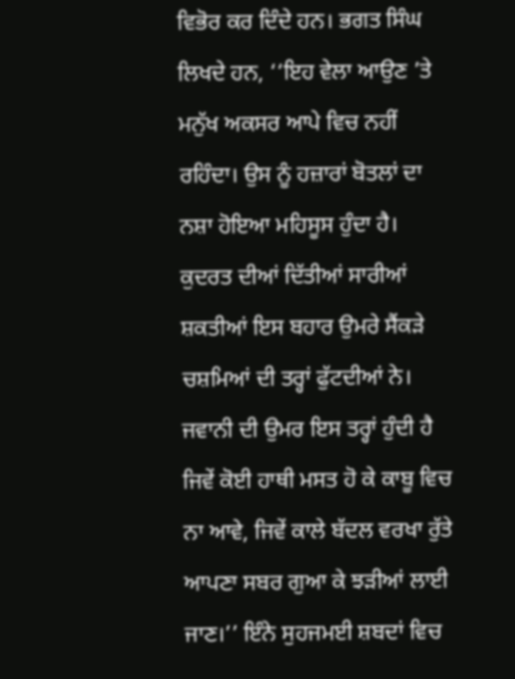ਵਿਭੋਰ ਕਰ ਦਿੰਦੇ ਹਨ। ਭਗਤ ਸਿੰਘ ਲਿਖਦੇ ਹਨ, ‘‘ਇਹ ਵੇਲਾ ਆਉਣ ’ਤੇ ਮਨੁੱਖ ਅਕਸਰ ਆਪੇ ਵਿਚ ਨਹੀਂ ਰਹਿੰਦਾ। ਉਸ ਨੂੰ ਹਜ਼ਾਰਾਂ ਬੋਤਲਾਂ ਦਾ ਨਸ਼ਾ ਹੋਇਆ ਮਹਿਸੂਸ ਹੁੰਦਾ ਹੈ। ਕੁਦਰਤ ਦੀਆਂ ਦਿੱਤੀਆਂ ਸਾਰੀਆਂ ਸ਼ਕਤੀਆਂ ਇਸ ਬਹਾਰ ਉਮਰੇ ਸੈਂਕੜੇ ਚਸ਼ਮਿਆਂ ਦੀ ਤਰ੍ਹਾਂ ਫੁੱਟਦੀਆਂ ਨੇ। ਜਵਾਨੀ ਦੀ ਉਮਰ ਇਸ ਤਰ੍ਹਾਂ ਹੁੰਦੀ ਹੈ ਜਿਵੇਂ ਕੋਈ ਹਾਥੀ ਮਸਤ ਹੋ ਕੇ ਕਾਬੂ ਵਿਚ ਨਾ ਆਵੇ, ਜਿਵੇਂ ਕਾਲੇ ਬੱਦਲ ਵਰਖਾ ਰੁੱਤੇ ਆਪਣਾ ਸਬਰ ਗੁਆ ਕੇ ਝੜੀਆਂ ਲਾਈ ਜਾਣ।’’ ਇੰਨੇ ਸੁਹਜਮਈ ਸ਼ਬਦਾਂ ਵਿਚ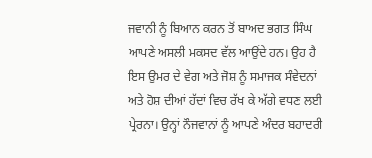ਜਵਾਨੀ ਨੂੰ ਬਿਆਨ ਕਰਨ ਤੋਂ ਬਾਅਦ ਭਗਤ ਸਿੰਘ ਆਪਣੇ ਅਸਲੀ ਮਕਸਦ ਵੱਲ ਆਉਂਦੇ ਹਨ। ਉਹ ਹੈ ਇਸ ਉਮਰ ਦੇ ਵੇਗ ਅਤੇ ਜੋਸ਼ ਨੂੰ ਸਮਾਜਕ ਸੰਵੇਦਨਾਂ ਅਤੇ ਹੋਸ਼ ਦੀਆਂ ਹੱਦਾਂ ਵਿਚ ਰੱਖ ਕੇ ਅੱਗੇ ਵਧਣ ਲਈ ਪ੍ਰੇਰਨਾ। ਉਨ੍ਹਾਂ ਨੌਜਵਾਨਾਂ ਨੂੰ ਆਪਣੇ ਅੰਦਰ ਬਹਾਦਰੀ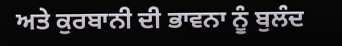ਅਤੇ ਕੁਰਬਾਨੀ ਦੀ ਭਾਵਨਾ ਨੂੰ ਬੁਲੰਦ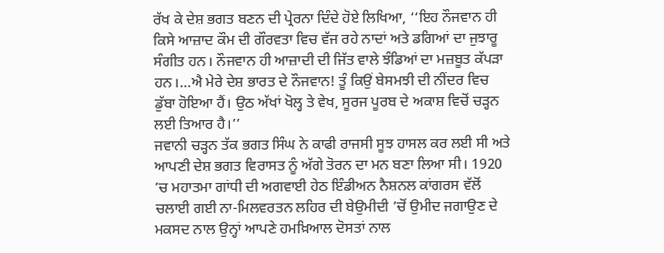ਰੱਖ ਕੇ ਦੇਸ਼ ਭਗਤ ਬਣਨ ਦੀ ਪ੍ਰੇਰਨਾ ਦਿੰਦੇ ਹੋਏ ਲਿਖਿਆ, ‘‘ਇਹ ਨੌਜਵਾਨ ਹੀ ਕਿਸੇ ਆਜ਼ਾਦ ਕੌਮ ਦੀ ਗੌਰਵਤਾ ਵਿਚ ਵੱਜ ਰਹੇ ਨਾਦਾਂ ਅਤੇ ਡਗਿਆਂ ਦਾ ਜੁਝਾਰੂ ਸੰਗੀਤ ਹਨ। ਨੌਜਵਾਨ ਹੀ ਆਜ਼ਾਦੀ ਦੀ ਜਿੱਤ ਵਾਲੇ ਝੰਡਿਆਂ ਦਾ ਮਜ਼ਬੂਤ ਕੱਪੜਾ ਹਨ।…ਐ ਮੇਰੇ ਦੇਸ਼ ਭਾਰਤ ਦੇ ਨੌਜਵਾਨ! ਤੂੰ ਕਿਉਂ ਬੇਸਮਝੀ ਦੀ ਨੀਂਦਰ ਵਿਚ ਡੁੱਬਾ ਹੋਇਆ ਹੈਂ। ਉਠ ਅੱਖਾਂ ਖੋਲ੍ਹ ਤੇ ਵੇਖ, ਸੂਰਜ ਪੂਰਬ ਦੇ ਅਕਾਸ਼ ਵਿਚੋਂ ਚੜ੍ਹਨ ਲਈ ਤਿਆਰ ਹੈ।’’
ਜਵਾਨੀ ਚੜ੍ਹਨ ਤੱਕ ਭਗਤ ਸਿੰਘ ਨੇ ਕਾਫੀ ਰਾਜਸੀ ਸੂਝ ਹਾਸਲ ਕਰ ਲਈ ਸੀ ਅਤੇ ਆਪਣੀ ਦੇਸ਼ ਭਗਤ ਵਿਰਾਸਤ ਨੂੰ ਅੱਗੇ ਤੋਰਨ ਦਾ ਮਨ ਬਣਾ ਲਿਆ ਸੀ। 1920 ’ਚ ਮਹਾਤਮਾ ਗਾਂਧੀ ਦੀ ਅਗਵਾਈ ਹੇਠ ਇੰਡੀਅਨ ਨੈਸ਼ਨਲ ਕਾਂਗਰਸ ਵੱਲੋਂ ਚਲਾਈ ਗਈ ਨਾ-ਮਿਲਵਰਤਨ ਲਹਿਰ ਦੀ ਬੇਉਮੀਦੀ ’ਚੋਂ ਉਮੀਦ ਜਗਾਉਣ ਦੇ ਮਕਸਦ ਨਾਲ ਉਨ੍ਹਾਂ ਆਪਣੇ ਹਮਖ਼ਿਆਲ ਦੋਸਤਾਂ ਨਾਲ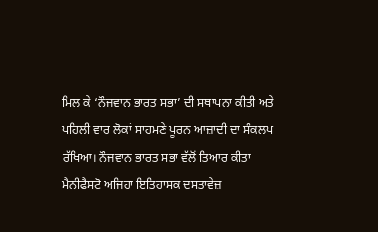ਮਿਲ ਕੇ ‘ਨੌਜਵਾਨ ਭਾਰਤ ਸਭਾ’ ਦੀ ਸਥਾਪਨਾ ਕੀਤੀ ਅਤੇ ਪਹਿਲੀ ਵਾਰ ਲੋਕਾਂ ਸਾਹਮਣੇ ਪੂਰਨ ਆਜ਼ਾਦੀ ਦਾ ਸੰਕਲਪ ਰੱਖਿਆ। ਨੌਜਵਾਨ ਭਾਰਤ ਸਭਾ ਵੱਲੋਂ ਤਿਆਰ ਕੀਤਾ ਮੈਨੀਫੈਸਟੋ ਅਜਿਹਾ ਇਤਿਹਾਸਕ ਦਸਤਾਵੇਜ਼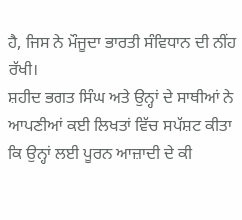ਹੈ, ਜਿਸ ਨੇ ਮੌਜੂਦਾ ਭਾਰਤੀ ਸੰਵਿਧਾਨ ਦੀ ਨੀਂਹ ਰੱਖੀ।
ਸ਼ਹੀਦ ਭਗਤ ਸਿੰਘ ਅਤੇ ਉਨ੍ਹਾਂ ਦੇ ਸਾਥੀਆਂ ਨੇ ਆਪਣੀਆਂ ਕਈ ਲਿਖਤਾਂ ਵਿੱਚ ਸਪੱਸ਼ਟ ਕੀਤਾ ਕਿ ਉਨ੍ਹਾਂ ਲਈ ਪੂਰਨ ਆਜ਼ਾਦੀ ਦੇ ਕੀ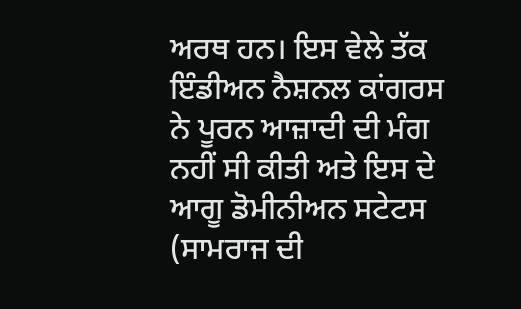ਅਰਥ ਹਨ। ਇਸ ਵੇਲੇ ਤੱਕ ਇੰਡੀਅਨ ਨੈਸ਼ਨਲ ਕਾਂਗਰਸ ਨੇ ਪੂਰਨ ਆਜ਼ਾਦੀ ਦੀ ਮੰਗ ਨਹੀਂ ਸੀ ਕੀਤੀ ਅਤੇ ਇਸ ਦੇ ਆਗੂ ਡੋਮੀਨੀਅਨ ਸਟੇਟਸ (ਸਾਮਰਾਜ ਦੀ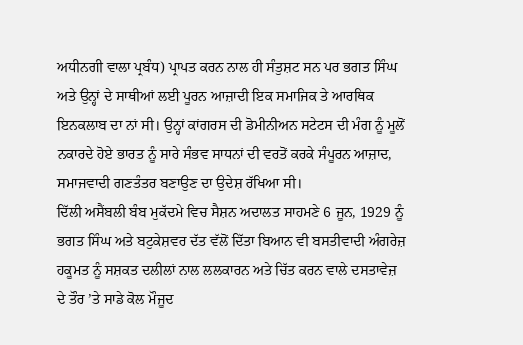ਅਧੀਨਗੀ ਵਾਲਾ ਪ੍ਰਬੰਧ) ਪ੍ਰਾਪਤ ਕਰਨ ਨਾਲ ਹੀ ਸੰਤੁਸ਼ਟ ਸਨ ਪਰ ਭਗਤ ਸਿੰਘ ਅਤੇ ਉਨ੍ਹਾਂ ਦੇ ਸਾਥੀਆਂ ਲਈ ਪੂਰਨ ਆਜ਼ਾਦੀ ਇਕ ਸਮਾਜਿਕ ਤੇ ਆਰਥਿਕ ਇਨਕਲਾਬ ਦਾ ਨਾਂ ਸੀ। ਉਨ੍ਹਾਂ ਕਾਂਗਰਸ ਦੀ ਡੋਮੀਨੀਅਨ ਸਟੇਟਸ ਦੀ ਮੰਗ ਨੂੰ ਮੂਲੋਂ ਨਕਾਰਦੇ ਹੋਏ ਭਾਰਤ ਨੂੰ ਸਾਰੇ ਸੰਭਵ ਸਾਧਨਾਂ ਦੀ ਵਰਤੋਂ ਕਰਕੇ ਸੰਪੂਰਨ ਆਜ਼ਾਦ, ਸਮਾਜਵਾਦੀ ਗਣਤੰਤਰ ਬਣਾਉਣ ਦਾ ਉਦੇਸ਼ ਰੱਖਿਆ ਸੀ।
ਦਿੱਲੀ ਅਸੈਂਬਲੀ ਬੰਬ ਮੁਕੱਦਮੇ ਵਿਚ ਸੈਸ਼ਨ ਅਦਾਲਤ ਸਾਹਮਣੇ 6 ਜੂਨ, 1929 ਨੂੰ ਭਗਤ ਸਿੰਘ ਅਤੇ ਬਟੁਕੇਸ਼ਵਰ ਦੱਤ ਵੱਲੋਂ ਦਿੱਤਾ ਬਿਆਨ ਵੀ ਬਸਤੀਵਾਦੀ ਅੰਗਰੇਜ਼ ਹਕੂਮਤ ਨੂੰ ਸਸ਼ਕਤ ਦਲੀਲਾਂ ਨਾਲ ਲਲਕਾਰਨ ਅਤੇ ਚਿੱਤ ਕਰਨ ਵਾਲੇ ਦਸਤਾਵੇਜ਼ ਦੇ ਤੌਰ ’ਤੇ ਸਾਡੇ ਕੋਲ ਮੌਜੂਦ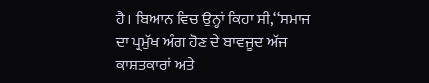ਹੈ। ਬਿਆਨ ਵਿਚ ਉਨ੍ਹਾਂ ਕਿਹਾ ਸੀ,‘‘ਸਮਾਜ ਦਾ ਪ੍ਰਮੁੱਖ ਅੰਗ ਹੋਣ ਦੇ ਬਾਵਜੂਦ ਅੱਜ ਕਾਸ਼ਤਕਾਰਾਂ ਅਤੇ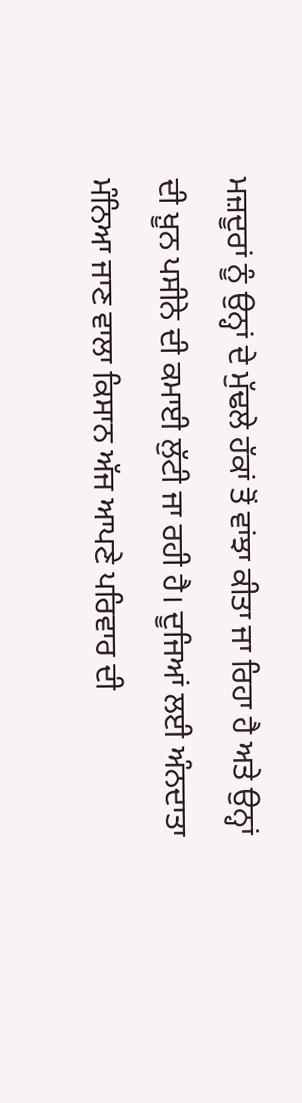ਮਜ਼ਦੂਰਾਂ ਨੂੰ ਉਨ੍ਹਾਂ ਦੇ ਮੁੱਢਲੇ ਹੱਕਾਂ ਤੋਂ ਵਾਂਝਾ ਕੀਤਾ ਜਾ ਰਿਹਾ ਹੈ ਅਤੇ ਉਨ੍ਹਾਂ ਦੀ ਖ਼ੂਨ ਪਸੀਨੇ ਦੀ ਕਮਾਈ ਲੁੱਟੀ ਜਾ ਰਹੀ ਹੈ। ਦੂਜਿਆਂ ਲਈ ਅੰਨਦਾਤਾ ਮੰਨਿਆ ਜਾਣ ਵਾਲਾ ਕਿਸਾਨ ਅੱਜ ਆਪਣੇ ਪਰਿਵਾਰ ਦੀ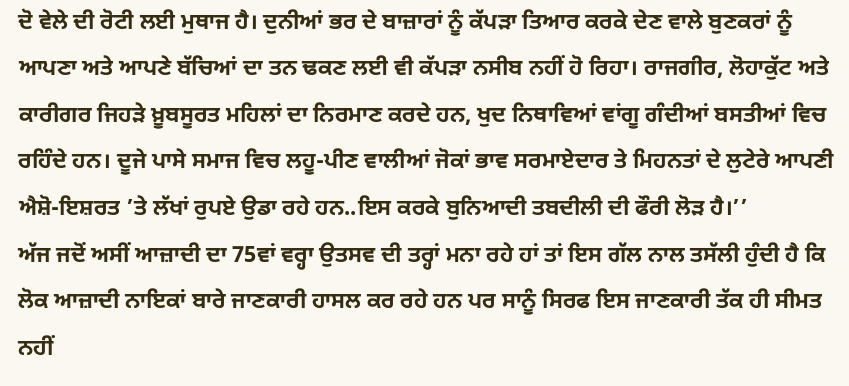ਦੋ ਵੇਲੇ ਦੀ ਰੋਟੀ ਲਈ ਮੁਥਾਜ ਹੈ। ਦੁਨੀਆਂ ਭਰ ਦੇ ਬਾਜ਼ਾਰਾਂ ਨੂੰ ਕੱਪੜਾ ਤਿਆਰ ਕਰਕੇ ਦੇਣ ਵਾਲੇ ਬੁਣਕਰਾਂ ਨੂੰ ਆਪਣਾ ਅਤੇ ਆਪਣੇ ਬੱਚਿਆਂ ਦਾ ਤਨ ਢਕਣ ਲਈ ਵੀ ਕੱਪੜਾ ਨਸੀਬ ਨਹੀਂ ਹੋ ਰਿਹਾ। ਰਾਜਗੀਰ, ਲੋਹਾਕੁੱਟ ਅਤੇ ਕਾਰੀਗਰ ਜਿਹੜੇ ਖ਼ੂਬਸੂਰਤ ਮਹਿਲਾਂ ਦਾ ਨਿਰਮਾਣ ਕਰਦੇ ਹਨ, ਖੁਦ ਨਿਥਾਵਿਆਂ ਵਾਂਗੂ ਗੰਦੀਆਂ ਬਸਤੀਆਂ ਵਿਚ ਰਹਿੰਦੇ ਹਨ। ਦੂਜੇ ਪਾਸੇ ਸਮਾਜ ਵਿਚ ਲਹੂ-ਪੀਣ ਵਾਲੀਆਂ ਜੋਕਾਂ ਭਾਵ ਸਰਮਾਏਦਾਰ ਤੇ ਮਿਹਨਤਾਂ ਦੇ ਲੁਟੇਰੇ ਆਪਣੀ ਐਸ਼ੋ-ਇਸ਼ਰਤ ’ਤੇ ਲੱਖਾਂ ਰੁਪਏ ਉਡਾ ਰਹੇ ਹਨ..ਇਸ ਕਰਕੇ ਬੁਨਿਆਦੀ ਤਬਦੀਲੀ ਦੀ ਫੌਰੀ ਲੋੜ ਹੈ।’’
ਅੱਜ ਜਦੋਂ ਅਸੀਂ ਆਜ਼ਾਦੀ ਦਾ 75ਵਾਂ ਵਰ੍ਹਾ ਉਤਸਵ ਦੀ ਤਰ੍ਹਾਂ ਮਨਾ ਰਹੇ ਹਾਂ ਤਾਂ ਇਸ ਗੱਲ ਨਾਲ ਤਸੱਲੀ ਹੁੰਦੀ ਹੈ ਕਿ ਲੋਕ ਆਜ਼ਾਦੀ ਨਾਇਕਾਂ ਬਾਰੇ ਜਾਣਕਾਰੀ ਹਾਸਲ ਕਰ ਰਹੇ ਹਨ ਪਰ ਸਾਨੂੰ ਸਿਰਫ ਇਸ ਜਾਣਕਾਰੀ ਤੱਕ ਹੀ ਸੀਮਤ ਨਹੀਂ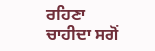ਰਹਿਣਾ ਚਾਹੀਦਾ ਸਗੋਂ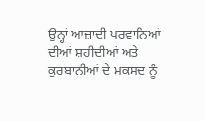ਉਨ੍ਹਾਂ ਆਜ਼ਾਦੀ ਪਰਵਾਨਿਆਂ ਦੀਆਂ ਸ਼ਹੀਦੀਆਂ ਅਤੇ ਕੁਰਬਾਨੀਆਂ ਦੇ ਮਕਸਦ ਨੂੰ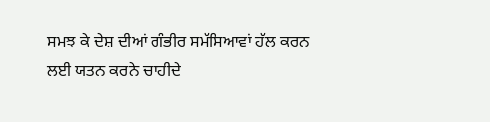ਸਮਝ ਕੇ ਦੇਸ਼ ਦੀਆਂ ਗੰਭੀਰ ਸਮੱਸਿਆਵਾਂ ਹੱਲ ਕਰਨ ਲਈ ਯਤਨ ਕਰਨੇ ਚਾਹੀਦੇ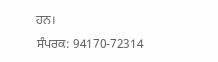ਹਨ।
ਸੰਪਰਕ: 94170-72314